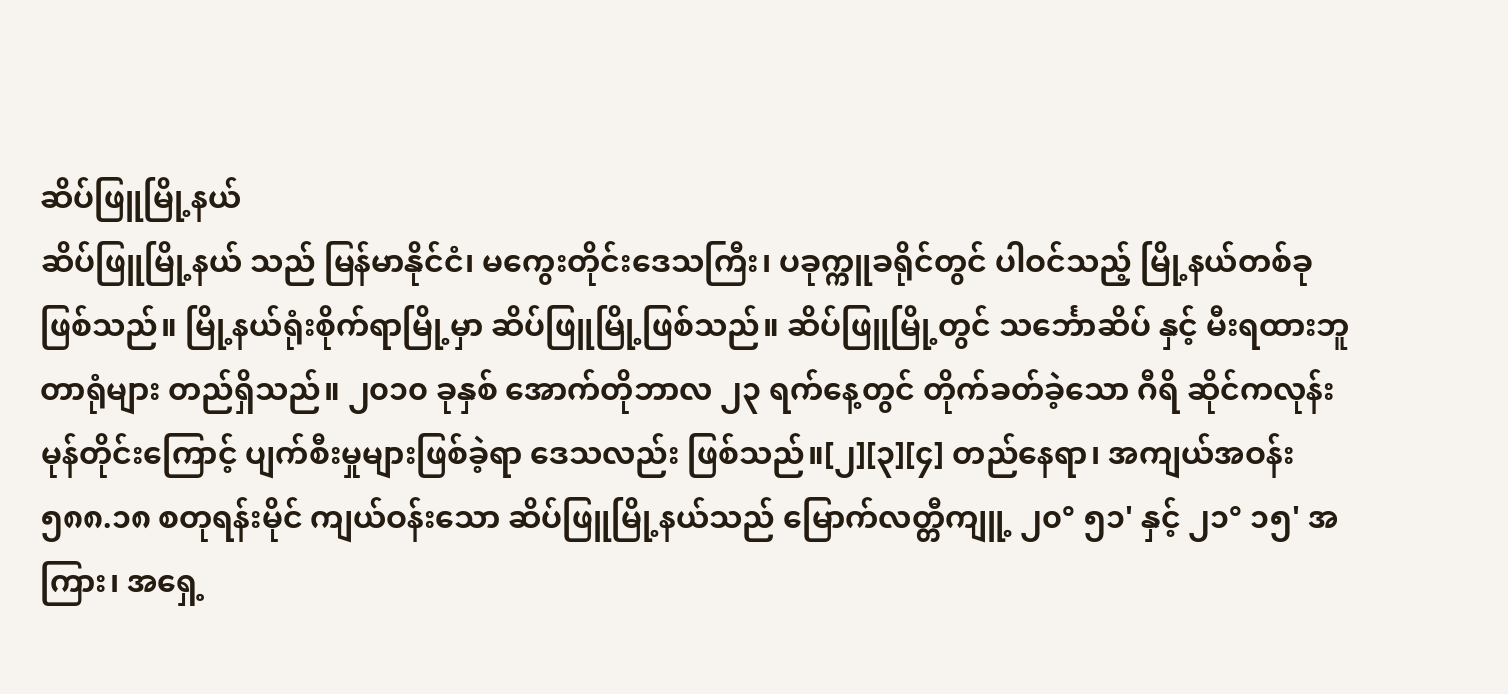ဆိပ်ဖြူမြို့နယ်
ဆိပ်ဖြူမြို့နယ် သည် မြန်မာနိုင်ငံ၊ မကွေးတိုင်းဒေသကြီး၊ ပခုက္ကူခရိုင်တွင် ပါဝင်သည့် မြို့နယ်တစ်ခုဖြစ်သည်။ မြို့နယ်ရုံးစိုက်ရာမြို့မှာ ဆိပ်ဖြူမြို့ဖြစ်သည်။ ဆိပ်ဖြူမြို့တွင် သင်္ဘောဆိပ် နှင့် မီးရထားဘူတာရုံများ တည်ရှိသည်။ ၂၀၁၀ ခုနှစ် အောက်တိုဘာလ ၂၃ ရက်နေ့တွင် တိုက်ခတ်ခဲ့သော ဂီရိ ဆိုင်ကလုန်း မုန်တိုင်းကြောင့် ပျက်စီးမှုများဖြစ်ခဲ့ရာ ဒေသလည်း ဖြစ်သည်။[၂][၃][၄] တည်နေရာ၊ အကျယ်အဝန်း၅၈၈.၁၈ စတုရန်းမိုင် ကျယ်ဝန်းသော ဆိပ်ဖြူမြို့နယ်သည် မြောက်လတ္တီကျူ့ ၂၀° ၅၁' နှင့် ၂၁° ၁၅' အကြား၊ အရှေ့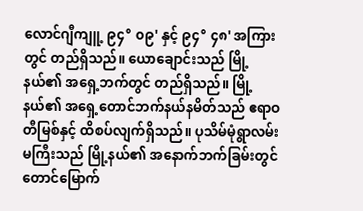လောင်ဂျီကျူ့ ၉၄° ၀၉' နှင့် ၉၄° ၄၈' အကြားတွင် တည်ရှိသည်။ ယောချောင်းသည် မြို့နယ်၏ အရှေ့ဘက်တွင် တည်ရှိသည်။ မြို့နယ်၏ အရှေ့တောင်ဘက်နယ်နမိတ်သည် ဧရာဝတီမြစ်နှင့် ထိစပ်လျက်ရှိသည်။ ပုသိမ်မုံရွာလမ်းမကြီးသည် မြို့နယ်၏ အနောက်ဘက်ခြမ်းတွင် တောင်မြောက်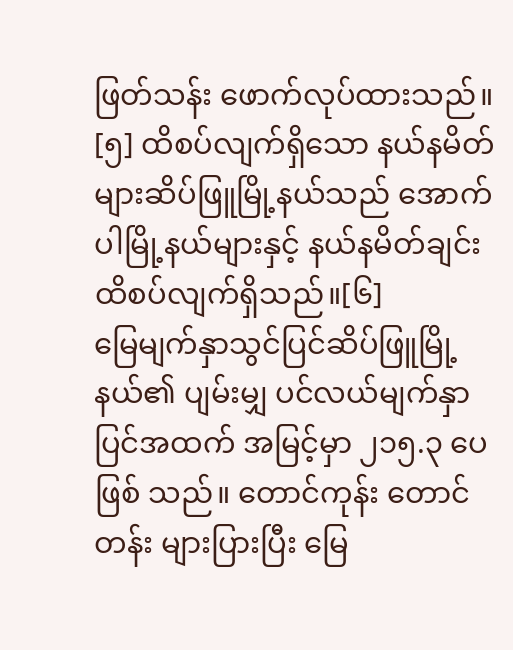ဖြတ်သန်း ဖောက်လုပ်ထားသည်။ [၅] ထိစပ်လျက်ရှိသော နယ်နမိတ်များဆိပ်ဖြူမြို့နယ်သည် အောက်ပါမြို့နယ်များနှင့် နယ်နမိတ်ချင်း ထိစပ်လျက်ရှိသည်။[၆]
မြေမျက်နှာသွင်ပြင်ဆိပ်ဖြူမြို့နယ်၏ ပျမ်းမျှ ပင်လယ်မျက်နှာပြင်အထက် အမြင့်မှာ ၂၁၅.၃ ပေ ဖြစ် သည်။ တောင်ကုန်း တောင်တန်း များပြားပြီး မြေ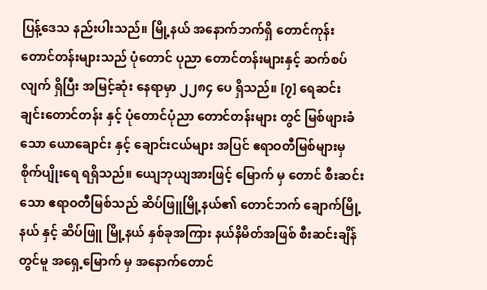ပြန့်ဒေသ နည်းပါးသည်။ မြို့နယ် အနောက်ဘက်ရှိ တောင်ကုန်း တောင်တန်းများသည် ပုံတောင် ပုညာ တောင်တန်းများနှင့် ဆက်စပ်လျက် ရှိပြီး အမြင့်ဆုံး နေရာမှာ ၂၂၈၄ ပေ ရှိသည်။ [၇] ရေဆင်းချင်းတောင်တန်း နှင့် ပုံတောင်ပုံညာ တောင်တန်းများ တွင် မြစ်ဖျားခံသော ယောချောင်း နှင့် ချောင်းငယ်များ အပြင် ဧရာဝတီမြစ်များမှ စိုက်ပျိုးရေ ရရှိသည်။ ယျေဘုယျအားဖြင့် မြောက် မှ တောင် စီးဆင်းသော ဧရာဝတီမြစ်သည် ဆိပ်ဖြူမြို့နယ်၏ တောင်ဘက် ချောက်မြို့နယ် နှင့် ဆိပ်ဖြူ မြို့နယ် နှစ်ခုအကြား နယ်နိမိတ်အဖြစ် စီးဆင်းချိန်တွင်မူ အရှေ့မြောက် မှ အနောက်တောင်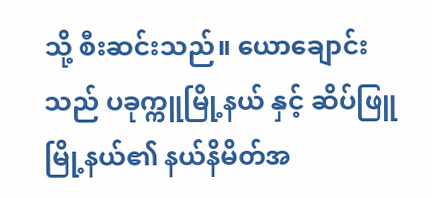သို့ စီးဆင်းသည်။ ယောချောင်းသည် ပခုက္ကူမြို့နယ် နှင့် ဆိပ်ဖြူမြို့နယ်၏ နယ်နိမိတ်အ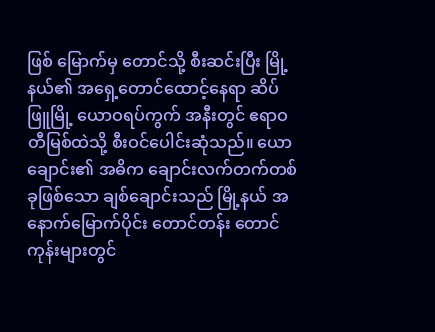ဖြစ် မြောက်မှ တောင်သို့ စီးဆင်းပြီး မြို့နယ်၏ အရှေ့တောင်ထောင့်နေရာ ဆိပ်ဖြူမြို့ ယောဝရပ်ကွက် အနီးတွင် ဧရာဝတီမြစ်ထဲသို့ စီးဝင်ပေါင်းဆုံသည်။ ယောချောင်း၏ အဓိက ချောင်းလက်တက်တစ်ခုဖြစ်သော ချစ်ချောင်းသည် မြို့နယ် အနောက်မြောက်ပိုင်း တောင်တန်း တောင်ကုန်းများတွင်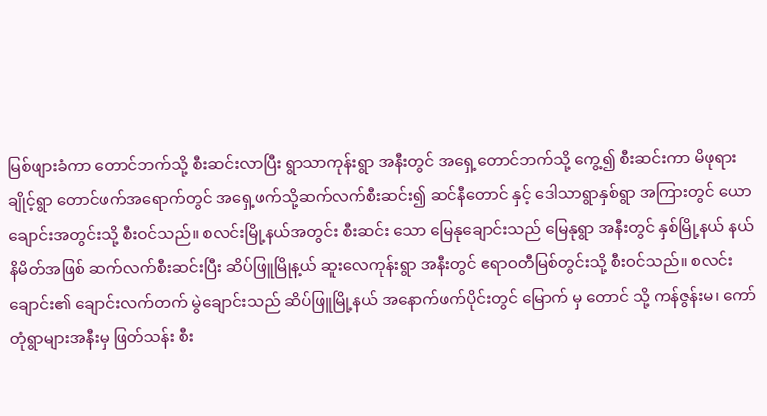မြစ်ဖျားခံကာ တောင်ဘက်သို့ စီးဆင်းလာပြီး ရွာသာကုန်းရွာ အနီးတွင် အရှေ့တောင်ဘက်သို့ ကွေ့၍ စီးဆင်းကာ မိဖုရားချိုင့်ရွာ တောင်ဖက်အရောက်တွင် အရှေ့ဖက်သို့ဆက်လက်စီးဆင်း၍ ဆင်နီတောင် နှင့် ဒေါသာရွာနှစ်ရွာ အကြားတွင် ယောချောင်းအတွင်းသို့ စီးဝင်သည်။ စလင်းမြို့နယ်အတွင်း စီးဆင်း သော မြေနုချောင်းသည် မြေနုရွာ အနီးတွင် နှစ်မြို့နယ် နယ်နိမိတ်အဖြစ် ဆက်လက်စီးဆင်းပြီး ဆိပ်ဖြူမြိုန့ယ် ဆူးလေကုန်းရွာ အနီးတွင် ဧရာဝတီမြစ်တွင်းသို့ စီးဝင်သည်။ စလင်းချောင်း၏ ချောင်းလက်တက် မွဲချောင်းသည် ဆိပ်ဖြူမြို့နယ် အနောက်ဖက်ပိုင်းတွင် မြောက် မှ တောင် သို့ ကန်ဇွန်းမ၊ ကော်တုံရွာများအနီးမှ ဖြတ်သန်း စီး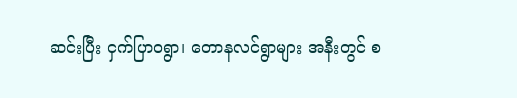ဆင်းပြီး ငှက်ပြာဝရွာ၊ တောနလင်ရွာများ အနီးတွင် စ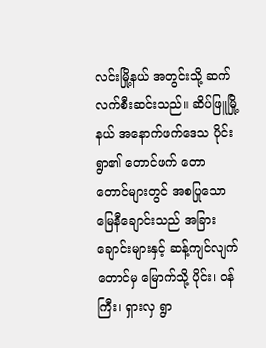လင်းမြို့နယ် အတွင်းသို့ ဆက်လက်စီးဆင်းသည်။ ဆိပ်ဖြူမြို့နယ် အနောက်ဖက်ဒေသ ပိုင်းရွာ၏ တောင်ဖက် တောတောင်များတွင် အစပြုသော မြေနီချောင်းသည် အခြားချောင်းများနှင့် ဆန့်ကျင်လျက် တောင်မှ မြောက်သို့ ပိုင်း၊ ဝန်ကြီး၊ ရှားလှ ရွာ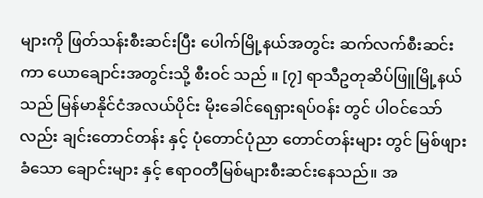များကို ဖြတ်သန်းစီးဆင်းပြီး ပေါက်မြို့နယ်အတွင်း ဆက်လက်စီးဆင်းကာ ယောချောင်းအတွင်းသို့ စီးဝင် သည် ။ [၇] ရာသီဥတုဆိပ်ဖြူမြို့နယ်သည် မြန်မာနိုင်ငံအလယ်ပိုင်း မိုးခေါင်ရေရှားရပ်ဝန်း တွင် ပါဝင်သော်လည်း ချင်းတောင်တန်း နှင့် ပုံတောင်ပုံညာ တောင်တန်းများ တွင် မြစ်ဖျားခံသော ချောင်းများ နှင့် ဧရာဝတီမြစ်များစီးဆင်းနေသည်။ အ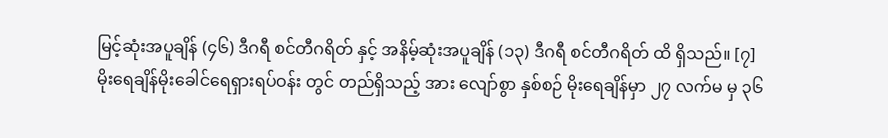မြင့်ဆုံးအပူချိန် (၄၆) ဒီဂရီ စင်တီဂရိတ် နှင့် အနိမ့်ဆုံးအပူချိန် (၁၃) ဒီဂရီ စင်တီဂရိတ် ထိ ရှိသည်။ [၇]
မိုးရေချိန်မိုးခေါင်ရေရှားရပ်ဝန်း တွင် တည်ရှိသည့် အား လျော်စွာ နှစ်စဉ် မိုးရေချိန်မှာ ၂၇ လက်မ မှ ၃၆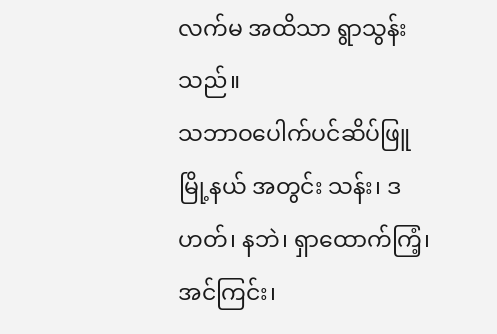လက်မ အထိသာ ရွာသွန်းသည်။
သဘာဝပေါက်ပင်ဆိပ်ဖြူမြို့နယ် အတွင်း သန်း၊ ဒဟတ်၊ နဘဲ၊ ရှာထောက်ကြံ့၊ အင်ကြင်း၊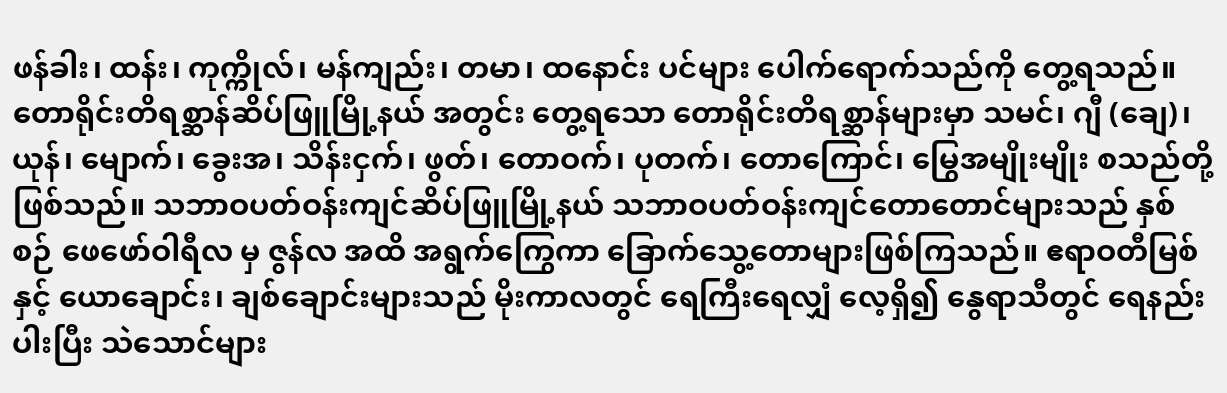ဖန်ခါး၊ ထန်း၊ ကုက္ကိုလ်၊ မန်ကျည်း၊ တမာ၊ ထနောင်း ပင်များ ပေါက်ရောက်သည်ကို တွေ့ရသည်။ တောရိုင်းတိရစ္ဆာန်ဆိပ်ဖြူမြို့နယ် အတွင်း တွေ့ရသော တောရိုင်းတိရစ္ဆာန်များမှာ သမင်၊ ဂျီ (ချေ)၊ ယုန်၊ မျောက်၊ ခွေးအ၊ သိန်းငှက်၊ ဖွတ်၊ တောဝက်၊ ပုတက်၊ တောကြောင်၊ မြွေအမျိုးမျိုး စသည်တို့ ဖြစ်သည်။ သဘာဝပတ်ဝန်းကျင်ဆိပ်ဖြူမြို့နယ် သဘာဝပတ်ဝန်းကျင်တောတောင်များသည် နှစ်စဉ် ဖေဖော်ဝါရီလ မှ ဇွန်လ အထိ အရွက်ကြွေကာ ခြောက်သွေ့တောများဖြစ်ကြသည်။ ဧရာဝတီမြစ် နှင့် ယောချောင်း၊ ချစ်ချောင်းများသည် မိုးကာလတွင် ရေကြီးရေလျှံ လေ့ရှိ၍ နွေရာသီတွင် ရေနည်းပါးပြီး သဲသောင်များ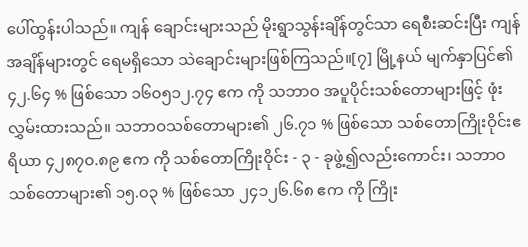ပေါ်ထွန်းပါသည်။ ကျန် ချောင်းများသည် မိုးရွာသွန်းချိန်တွင်သာ ရေစီးဆင်းပြီး ကျန်အချိန်များတွင် ရေမရှိသော သဲချောင်းများဖြစ်ကြသည်။[၇] မြို့နယ် မျက်နှာပြင်၏ ၄၂.၆၄ % ဖြစ်သော ၁၆၀၅၁၂.၇၄ ဧက ကို သဘာဝ အပူပိုင်းသစ်တောများဖြင့် ဖုံးလွှမ်းထားသည်။ သဘာဝသစ်တောများ၏ ၂၆.၇၁ % ဖြစ်သော သစ်တောကြိုးဝိုင်းဧရိယာ ၄၂၈၇၀.၈၉ ဧက ကို သစ်တောကြိုးဝိုင်း - ၃ - ခုဖွဲ့၍လည်းကောင်း၊ သဘာဝသစ်တောများ၏ ၁၅.၀၃ % ဖြစ်သော ၂၄၁၂၆.၆၈ ဧက ကို ကြိုး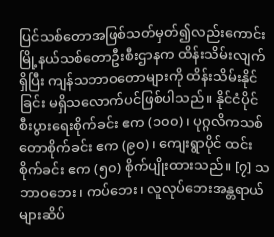ပြင်သစ်တောအဖြစ်သတ်မှတ်၍လည်းကောင်း မြို့နယ်သစ်တောဦးစီးဌာနက ထိန်းသိမ်းလျက်ရှိပြီး ကျန်သဘာဝတောများကို ထိန်းသိမ်းနိုင်ခြင်း မရှိသလောက်ပင်ဖြစ်ပါသည်။ နိုင်ငံပိုင် စီးပွားရေးစိုက်ခင်း ဧက (၁၀၀)၊ ပုဂ္ဂလိကသစ်တောစိုက်ခင်း ဧက (၉၀)၊ ကျေးရွာပိုင် ထင်းစိုက်ခင်း ဧက (၅၀) စိုက်ပျိုးထားသည်။ [၇] သဘာဝဘေး၊ ကပ်ဘေး၊ လူလုပ်ဘေးအန္တရာယ်များဆိပ်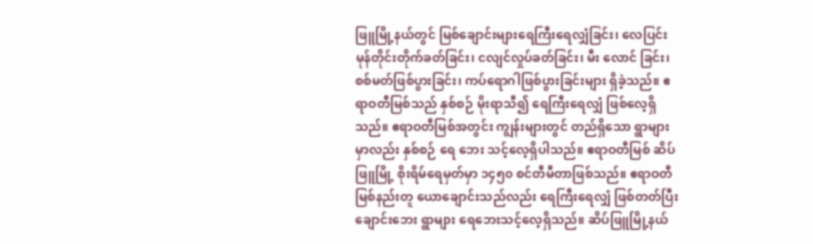ဖြူမြို့နယ်တွင် မြစ်ချောင်းများရေကြီးရေလျှံခြင်း၊ လေပြင်း မုန်တိုင်းတိုက်ခတ်ခြင်း၊ ငလျင်လှုပ်ခတ်ခြင်း၊ မီး လောင် ခြင်း၊ စစ်မတ်ဖြစ်ပွားခြင်း၊ ကပ်ရောဂါဖြစ်ပွားခြင်းများ ရှိခဲ့သည်။ ဧရာဝတီမြစ်သည် နှစ်စဉ် မိုးရာသီ၍ ရေကြီးရေလျှံ ဖြစ်လေ့ရှိသည်။ ဧရာဝတီမြစ်အတွင်း ကျွန်းများတွင် တည်ရှိသော ရွာများမှာလည်း နှစ်စဉ် ရေ ဘေး သင့်လေ့ရှိပါသည်။ ဧရာဝတီမြစ် ဆိပ်ဖြူမြို့ စိုးရိမ်ရေမှတ်မှာ ၁၄၅၀ စင်တီမီတာဖြစ်သည်။ ဧရာဝတီမြစ်နည်းတူ ယောချောင်းသည်လည်း ရေကြီးရေလျှံ ဖြစ်တတ်ပြီး ချောင်းဘေး ရွာများ ရေဘေးသင့်လေ့ရှိသည်။ ဆိပ်ဖြူမြို့နယ်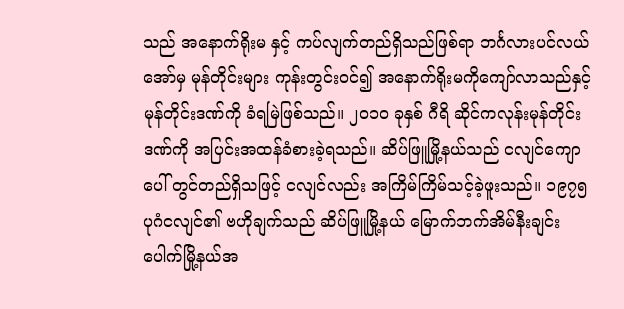သည် အနောက်ရိုးမ နှင့် ကပ်လျက်တည်ရှိသည်ဖြစ်ရာ ဘင်္ဂလားပင်လယ်အော်မှ မုန်တိုင်းများ ကုန်းတွင်းဝင်၍ အနောက်ရိုးမကိုကျော်လာသည်နှင့် မုန်တိုင်းဒဏ်ကို ခံရမြဲဖြစ်သည်။ ၂၀၁၀ ခုနှစ် ဂီရိ ဆိုင်ကလုန်းမုန်တိုင်း ဒဏ်ကို အပြင်းအထန်ခံစားခဲ့ရသည်။ ဆိပ်ဖြူမြို့နယ်သည် ငလျင်ကျော ပေါ် တွင်တည်ရှိသဖြင့် ငလျင်လည်း အကြိမ်ကြိမ်သင့်ခဲ့ဖူးသည်။ ၁၉၇၅ ပုဂံငလျင်၏ ဗဟိုချက်သည် ဆိပ်ဖြူမြို့နယ် မြောက်ဘက်အိမ်နီးချင်း ပေါက်မြို့နယ်အ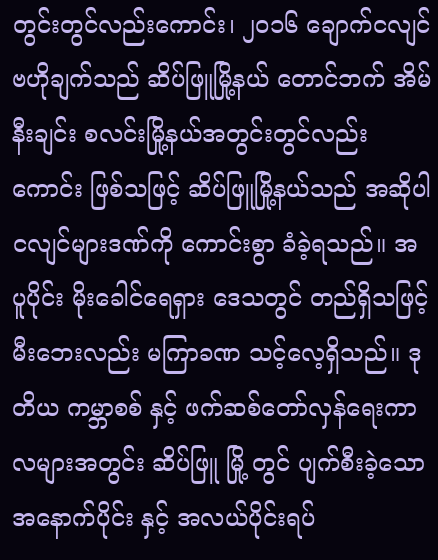တွင်းတွင်လည်းကောင်း၊ ၂၀၁၆ ချောက်ငလျင် ဗဟိုချက်သည် ဆိပ်ဖြူမြို့နယ် တောင်ဘက် အိမ်နီးချင်း စလင်းမြို့နယ်အတွင်းတွင်လည်းကောင်း ဖြစ်သဖြင့် ဆိပ်ဖြူမြို့နယ်သည် အဆိုပါ ငလျင်များဒဏ်ကို ကောင်းစွာ ခံခဲ့ရသည်။ အပူပိုင်း မိုးခေါင်ရေရှား ဒေသတွင် တည်ရှိသဖြင့် မီးဘေးလည်း မကြာခဏ သင့်လေ့ရှိသည်။ ဒုတိယ ကမ္ဘာစစ် နှင့် ဖက်ဆစ်တော်လှန်ရေးကာလများအတွင်း ဆိပ်ဖြူ မြို့ တွင် ပျက်စီးခဲ့သော အနောက်ပိုင်း နှင့် အလယ်ပိုင်းရပ်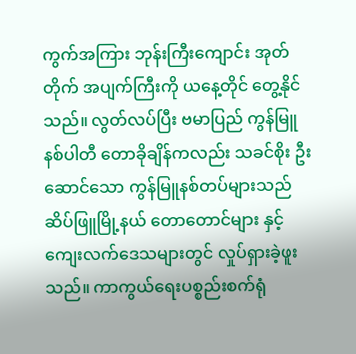ကွက်အကြား ဘုန်းကြီးကျောင်း အုတ်တိုက် အပျက်ကြီးကို ယနေ့တိုင် တွေ့နိုင်သည်။ လွတ်လပ်ပြီး ဗမာပြည် ကွန်မြူနစ်ပါတီ တောခိုချိန်ကလည်း သခင်စိုး ဦးဆောင်သော ကွန်မြူနစ်တပ်များသည် ဆိပ်ဖြူမြို့နယ် တောတောင်များ နှင့် ကျေးလက်ဒေသများတွင် လှုပ်ရှားခဲ့ဖူးသည်။ ကာကွယ်ရေးပစ္စည်းစက်ရုံ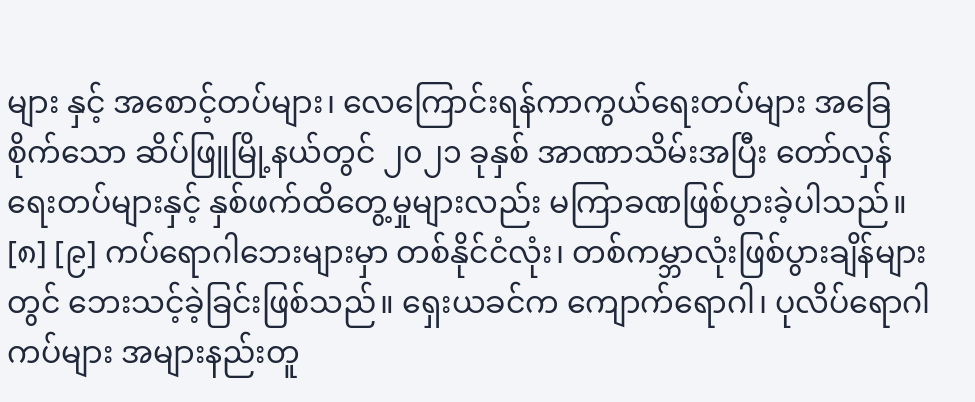များ နှင့် အစောင့်တပ်များ၊ လေကြောင်းရန်ကာကွယ်ရေးတပ်များ အခြေစိုက်သော ဆိပ်ဖြူမြို့နယ်တွင် ၂၀၂၁ ခုနှစ် အာဏာသိမ်းအပြီး တော်လှန်ရေးတပ်များနှင့် နှစ်ဖက်ထိတွေ့မှုများလည်း မကြာခဏဖြစ်ပွားခဲ့ပါသည်။ [၈] [၉] ကပ်ရောဂါဘေးများမှာ တစ်နိုင်ငံလုံး၊ တစ်ကမ္ဘာလုံးဖြစ်ပွားချိန်များတွင် ဘေးသင့်ခဲ့ခြင်းဖြစ်သည်။ ရှေးယခင်က ကျောက်ရောဂါ၊ ပုလိပ်ရောဂါကပ်များ အများနည်းတူ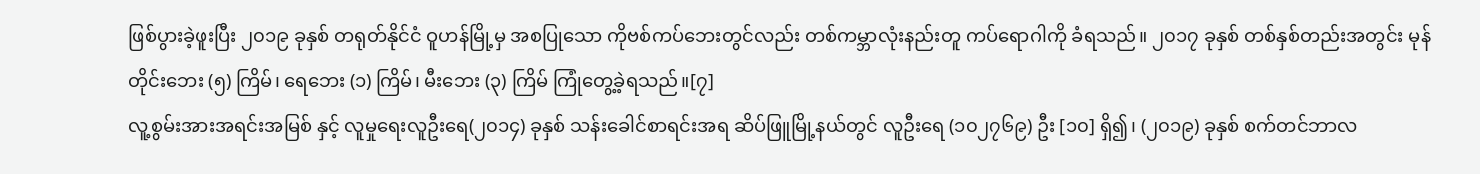ဖြစ်ပွားခဲ့ဖူးပြီး ၂၀၁၉ ခုနှစ် တရုတ်နိုင်ငံ ဝူဟန်မြို့မှ အစပြုသော ကိုဗစ်ကပ်ဘေးတွင်လည်း တစ်ကမ္ဘာလုံးနည်းတူ ကပ်ရောဂါကို ခံရသည်။ ၂၀၁၇ ခုနှစ် တစ်နှစ်တည်းအတွင်း မုန်တိုင်းဘေး (၅) ကြိမ်၊ ရေဘေး (၁) ကြိမ်၊ မီးဘေး (၃) ကြိမ် ကြုံတွေ့ခဲ့ရသည်။[၇]
လူ့စွမ်းအားအရင်းအမြစ် နှင့် လူမှုရေးလူဦးရေ(၂၀၁၄) ခုနှစ် သန်းခေါင်စာရင်းအရ ဆိပ်ဖြူမြို့နယ်တွင် လူဦးရေ (၁၀၂၇၆၉) ဦး [၁၀] ရှိ၍၊ (၂၀၁၉) ခုနှစ် စက်တင်ဘာလ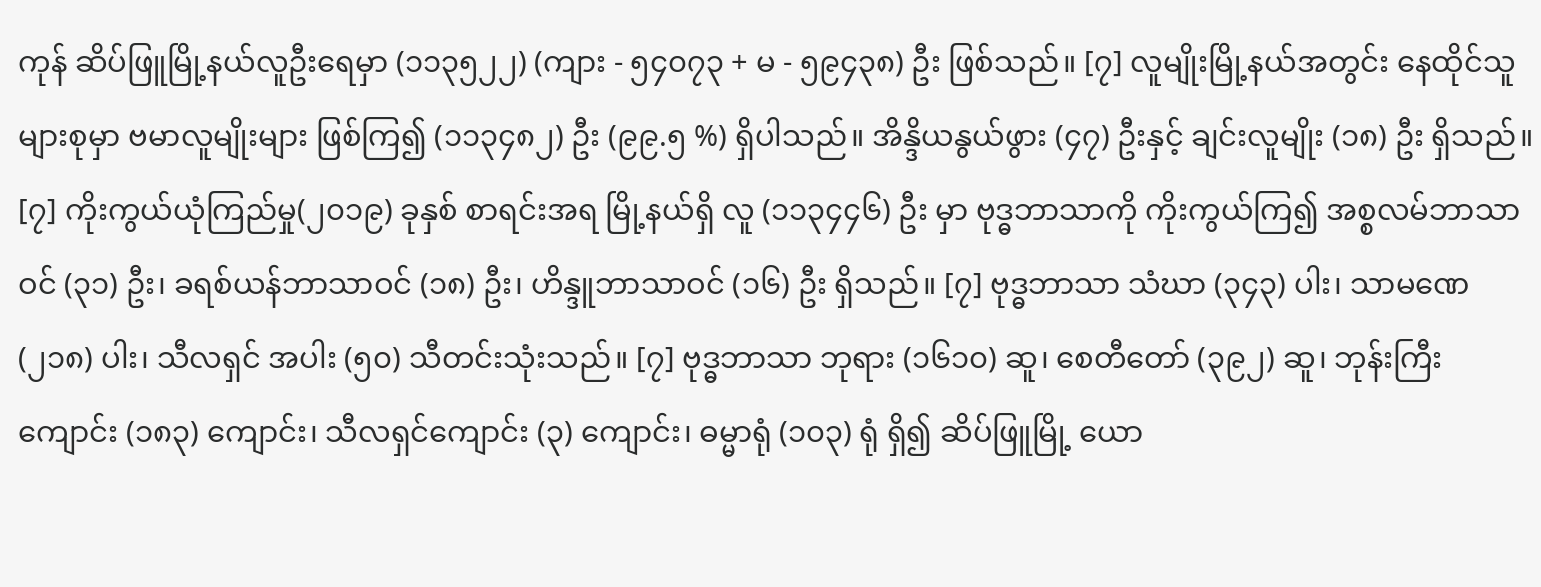ကုန် ဆိပ်ဖြူမြို့နယ်လူဦးရေမှာ (၁၁၃၅၂၂) (ကျား - ၅၄၀၇၃ + မ - ၅၉၄၃၈) ဦး ဖြစ်သည်။ [၇] လူမျိုးမြို့နယ်အတွင်း နေထိုင်သူများစုမှာ ဗမာလူမျိုးများ ဖြစ်ကြ၍ (၁၁၃၄၈၂) ဦး (၉၉.၅ %) ရှိပါသည်။ အိန္ဒိယနွယ်ဖွား (၄၇) ဦးနှင့် ချင်းလူမျိုး (၁၈) ဦး ရှိသည်။ [၇] ကိုးကွယ်ယုံကြည်မှု(၂၀၁၉) ခုနှစ် စာရင်းအရ မြို့နယ်ရှိ လူ (၁၁၃၄၄၆) ဦး မှာ ဗုဒ္ဓဘာသာကို ကိုးကွယ်ကြ၍ အစ္စလမ်ဘာသာဝင် (၃၁) ဦး၊ ခရစ်ယန်ဘာသာဝင် (၁၈) ဦး၊ ဟိန္ဒူဘာသာဝင် (၁၆) ဦး ရှိသည်။ [၇] ဗုဒ္ဓဘာသာ သံဃာ (၃၄၃) ပါး၊ သာမဏေ (၂၁၈) ပါး၊ သီလရှင် အပါး (၅၀) သီတင်းသုံးသည်။ [၇] ဗုဒ္ဓဘာသာ ဘုရား (၁၆၁၀) ဆူ၊ စေတီတော် (၃၉၂) ဆူ၊ ဘုန်းကြီးကျောင်း (၁၈၃) ကျောင်း၊ သီလရှင်ကျောင်း (၃) ကျောင်း၊ ဓမ္မာရုံ (၁၀၃) ရုံ ရှိ၍ ဆိပ်ဖြူမြို့ ယော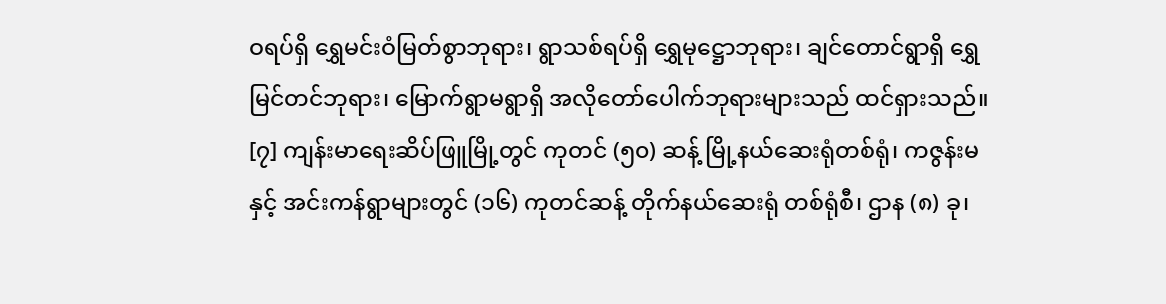ဝရပ်ရှိ ရွှေမင်းဝံမြတ်စွာဘုရား၊ ရွာသစ်ရပ်ရှိ ရွှေမုဋ္ဌောဘုရား၊ ချင်တောင်ရွာရှိ ရွှေမြင်တင်ဘုရား၊ မြောက်ရွာမရွာရှိ အလိုတော်ပေါက်ဘုရားများသည် ထင်ရှားသည်။ [၇] ကျန်းမာရေးဆိပ်ဖြူမြို့တွင် ကုတင် (၅၀) ဆန့် မြို့နယ်ဆေးရုံတစ်ရုံ၊ ကဇွန်းမ နှင့် အင်းကန်ရွာများတွင် (၁၆) ကုတင်ဆန့် တိုက်နယ်ဆေးရုံ တစ်ရုံစီ၊ ဌာန (၈) ခု၊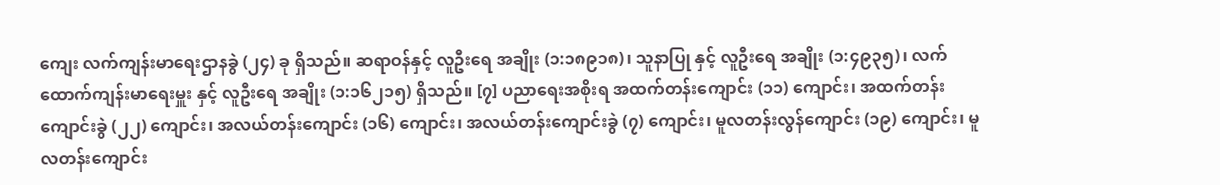ကျေး လက်ကျန်းမာရေးဌာနခွဲ (၂၄) ခု ရှိသည်။ ဆရာဝန်နှင့် လူဦးရေ အချိုး (၁:၁၈၉၁၈)၊ သူနာပြု နှင့် လူဦးရေ အချိုး (၁:၄၉၃၅)၊ လက်ထောက်ကျန်းမာရေးမှူး နှင့် လူဦးရေ အချိုး (၁:၁၆၂၁၅) ရှိသည်။ [၇] ပညာရေးအစိုးရ အထက်တန်းကျောင်း (၁၁) ကျောင်း၊ အထက်တန်းကျောင်းခွဲ (၂၂) ကျောင်း၊ အလယ်တန်းကျောင်း (၁၆) ကျောင်း၊ အလယ်တန်းကျောင်းခွဲ (၇) ကျောင်း၊ မူလတန်းလွန်ကျောင်း (၁၉) ကျောင်း၊ မူလတန်းကျောင်း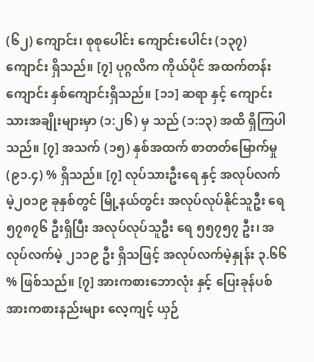(၆၂) ကျောင်း၊ စုစုပေါင်း ကျောင်းပေါင်း (၁၃၇) ကျောင်း ရှိသည်။ [၇] ပုဂ္ဂလိက ကိုယ်ပိုင် အထက်တန်း ကျောင်း နှစ်ကျောင်းရှိသည်။ [၁၁] ဆရာ နှင့် ကျောင်းသားအချိုးများမှာ (၁:၂၆) မှ သည် (၁:၁၃) အထိ ရှိကြပါသည်။ [၇] အသက် (၁၅) နှစ်အထက် စာတတ်မြောက်မှု (၉၁.၄) % ရှိသည်။ [၇] လုပ်သားဦးရေ နှင့် အလုပ်လက်မဲ့၂၀၁၉ ခုနှစ်တွင် မြို့နယ်တွင်း အလုပ်လုပ်နိုင်သူဦး ရေ ၅၇၈၇၆ ဦးရှိပြီး အလုပ်လုပ်သူဦး ရေ ၅၅၇၅၇ ဦး၊ အလုပ်လက်မဲ့ ၂၁၁၉ ဦး ရှိသဖြင့် အလုပ်လက်မဲ့နှုန်း ၃.၆၆ % ဖြစ်သည်။ [၇] အားကစားဘောလုံး နှင့် ပြေးခုန်ပစ်အားကစားနည်းများ လေ့ကျင့် ယှဉ်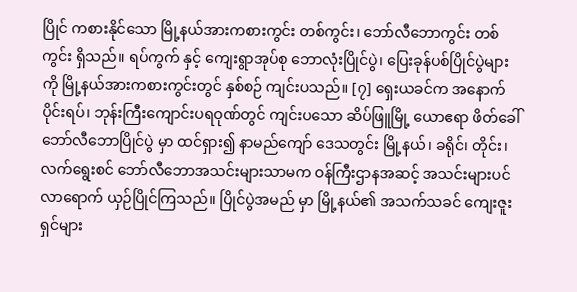ပြိုင် ကစားနိုင်သော မြို့နယ်အားကစားကွင်း တစ်ကွင်း၊ ဘော်လီဘောကွင်း တစ်ကွင်း ရှိသည်။ ရပ်ကွက် နှင့် ကျေးရွာအုပ်စု ဘောလုံးပြိုင်ပွဲ၊ ပြေးခုန်ပစ်ပြိုင်ပွဲများကို မြို့နယ်အားကစားကွင်းတွင် နှစ်စဉ် ကျင်းပသည်။ [၇] ရှေးယခင်က အနောက်ပိုင်းရပ်၊ ဘုန်းကြီးကျောင်းပရဝုဏ်တွင် ကျင်းပသော ဆိပ်ဖြူမြို့ ယောဧရာ ဖိတ်ခေါ် ဘော်လီဘောပြိုင်ပွဲ မှာ ထင်ရှား၍ နာမည်ကျော် ဒေသတွင်း မြို့နယ်၊ ခရိုင်၊ တိုင်း၊ လက်ရွေးစင် ဘော်လီဘောအသင်းများသာမက ဝန်ကြီးဌာနအဆင့် အသင်းများပင် လာရောက် ယှဉ်ပြိုင်ကြသည်။ ပြိုင်ပွဲအမည် မှာ မြို့နယ်၏ အသက်သခင် ကျေးဇူးရှင်များ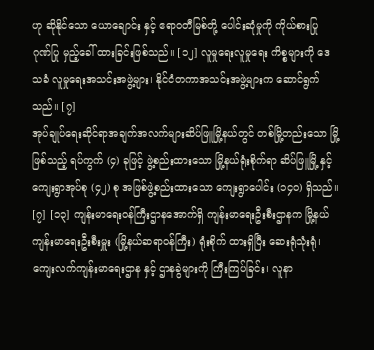ဟု ဆိုနိုင်သော ယောချောင်း နှင့် ဧရာဝတီမြစ်တို့ ပေါင်းဆုံမှုကို ကိုယ်စားပြု ဂုဏ်ပြု မှည့်ခေါ် ထားခြင်းဖြစ်သည်။ [၁၂] လူမှုရေးလူမှုရေး ကိစ္စများကို ဒေသခံ လူမှုရေးအသင်းအဖွဲ့များ၊ နိုင်ငံတကာအသင်းအဖွဲ့များက ဆောင်ရွက်သည်။ [၇]
အုပ်ချုပ်ရေးဆိုင်ရာအချက်အလက်များဆိပ်ဖြူမြို့နယ်တွင် တစ်မြို့တည်းသော မြို့ဖြစ်သည့် ရပ်ကွက် (၄) ခုဖြင့် ဖွဲ့စည်းထားသော မြို့နယ်ရုံးစိုက်ရာ ဆိပ်ဖြူမြို့ နှင့် ကျေးရွာအုပ်စု (၄၂) စု အဖြစ်ဖွဲ့စည်းထားသော ကျေးရွာပေါင်း (၁၄၀) ရှိသည်။ [၇] [၁၃] ကျန်းမာရေးဝန်ကြီးဌာနအောက်ရှိ ကျန်းမာရေးဦးစီးဌာနက မြို့နယ်ကျန်းမာရေးဦးစီးမှူး (မြို့နယ်ဆရာဝန်ကြီး) ရုံးစိုက် ထားရှိပြီး ဆေးရုံသုံးရုံ၊ ကျေးလက်ကျန်းမာရေးဌာန နှင့် ဌာနခွဲများကို ကြီးကြပ်ခြင်း၊ လူနာ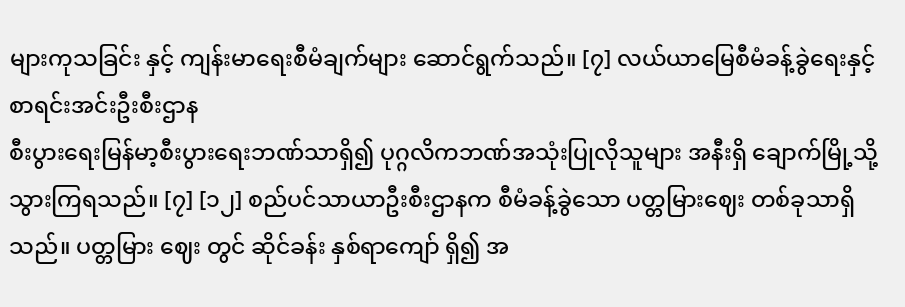များကုသခြင်း နှင့် ကျန်းမာရေးစီမံချက်များ ဆောင်ရွက်သည်။ [၇] လယ်ယာမြေစီမံခန့်ခွဲရေးနှင့်စာရင်းအင်းဦးစီးဌာန
စီးပွားရေးမြန်မာ့စီးပွားရေးဘဏ်သာရှိ၍ ပုဂ္ဂလိကဘဏ်အသုံးပြုလိုသူများ အနီးရှိ ချောက်မြို့သို့ သွားကြရသည်။ [၇] [၁၂] စည်ပင်သာယာဦးစီးဌာနက စီမံခန့်ခွဲသော ပတ္တမြားဈေး တစ်ခုသာရှိသည်။ ပတ္တမြား ဈေး တွင် ဆိုင်ခန်း နှစ်ရာကျော် ရှိ၍ အ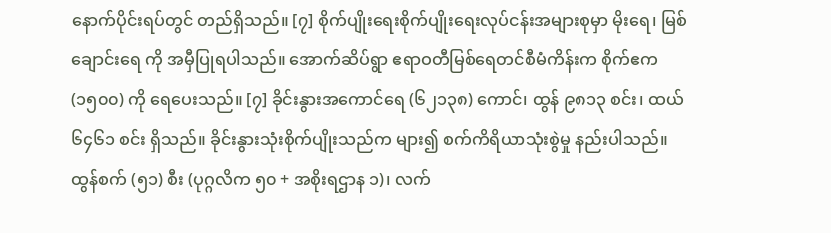နောက်ပိုင်းရပ်တွင် တည်ရှိသည်။ [၇] စိုက်ပျိုးရေးစိုက်ပျိုးရေးလုပ်ငန်းအများစုမှာ မိုးရေ၊ မြစ်ချောင်းရေ ကို အမှီပြုရပါသည်။ အောက်ဆိပ်ရွာ ဧရာဝတီမြစ်ရေတင်စီမံကိန်းက စိုက်ဧက (၁၅၀၀) ကို ရေပေးသည်။ [၇] ခိုင်းနွားအကောင်ရေ (၆၂၁၃၈) ကောင်၊ ထွန် ၉၈၁၃ စင်း၊ ထယ် ၆၄၆၁ စင်း ရှိသည်။ ခိုင်းနွားသုံးစိုက်ပျိုးသည်က များ၍ စက်ကိရိယာသုံးစွဲမှု နည်းပါသည်။ ထွန်စက် (၅၁) စီး (ပုဂ္ဂလိက ၅၀ + အစိုးရဌာန ၁)၊ လက်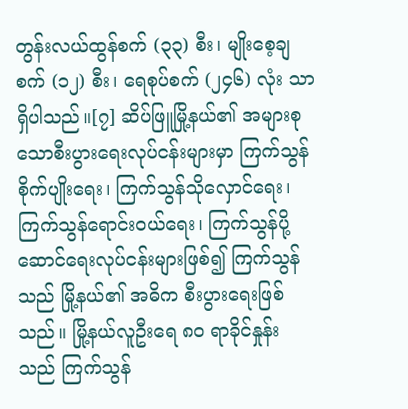တွန်းလယ်ထွန်စက် (၃၃) စီး၊ မျိုးစေ့ချစက် (၁၂) စီး၊ ရေစုပ်စက် (၂၄၆) လုံး သာရှိပါသည်။[၇] ဆိပ်ဖြူမြို့နယ်၏ အများစုသောစီးပွားရေးလုပ်ငန်းများမှာ ကြက်သွန်စိုက်ပျိုးရေး၊ ကြက်သွန်သိုလှောင်ရေး၊ ကြက်သွန်ရောင်းဝယ်ရေး၊ ကြက်သွန်ပို့ဆောင်ရေးလုပ်ငန်းများဖြစ်၍ ကြက်သွန်သည် မြို့နယ်၏ အဓိက စီးပွားရေးဖြစ်သည်။ မြို့နယ်လူဦးရေ ၈၀ ရာခိုင်နှုန်း သည် ကြက်သွန်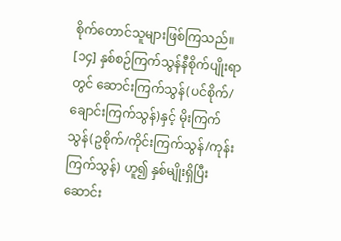စိုက်တောင်သူများဖြစ်ကြသည်။ [၁၄] နှစ်စဉ်ကြက်သွန်နီစိုက်ပျိုးရာတွင် ဆောင်းကြက်သွန်(ပင်စိုက်/ချောင်းကြက်သွန်)နှင့် မိုးကြက်သွန်(ဥစိုက်/ကိုင်းကြက်သွန်/ကုန်းကြက်သွန်) ဟူ၍ နှစ်မျိုးရှိပြီး ဆောင်း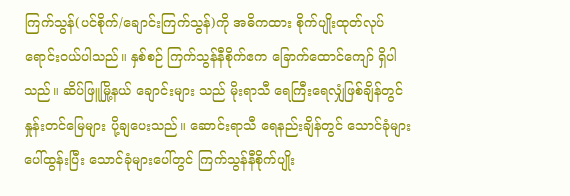ကြက်သွန်(ပင်စိုက်/ချောင်းကြက်သွန်)ကို အဓိကထား စိုက်ပျိုးထုတ်လုပ်ရောင်းဝယ်ပါသည်။ နှစ်စဉ် ကြက်သွန်နီစိုက်ဧက ခြောက်ထောင်ကျော် ရှိပါသည်။ ဆိပ်ဖြူမြို့နယ် ချောင်းများ သည် မိုးရာသီ ရေကြီးရေလျှံဖြစ်ချိန်တွင် နှုန်းတင်မြေများ ပို့ချပေးသည်။ ဆောင်းရာသီ ရေနည်းချိန်တွင် သောင်ခုံများ ပေါ်ထွန်းပြီး သောင်ခုံများပေါ်တွင် ကြက်သွန်နီစိုက်ပျိုး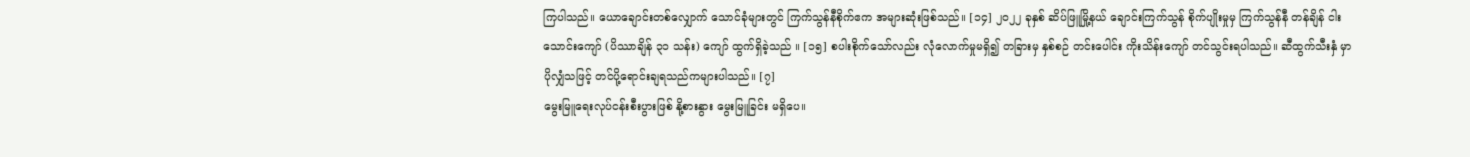ကြပါသည်။ ယောချောင်းတစ်လျှောက် သောင်ခုံများတွင် ကြက်သွန်နီစိုက်ဧက အများဆုံးဖြစ်သည်။ [၁၄] ၂၀၂၂ ခုနှစ် ဆိပ်ဖြူမြို့နယ် ချောင်းကြက်သွန် စိုက်ပျိုးမှုမှ ကြက်သွန်နီ တန်ချိန် ငါးသောင်းကျော် (ပိဿာချိန် ၃၁ သန်း) ကျော် ထွက်ရှိခဲ့သည် ။ [၁၅] စပါးစိုက်သော်လည်း လုံလောက်မှုမရှိ၍ တခြားမှ နှစ်စဉ် တင်းပေါင်း ကိုးသိန်းကျော် တင်သွင်းရပါသည်။ ဆီထွက်သီးနှံ မှာ ပိုလျှံသဖြင့် တင်ပို့ရောင်းချရသည်ကများပါသည်။ [၇]
မွေးမြူရေးလုပ်ငန်းစီးပွားဖြစ် နို့စားနွား မွေးမြူခြင်း မရှိပေ။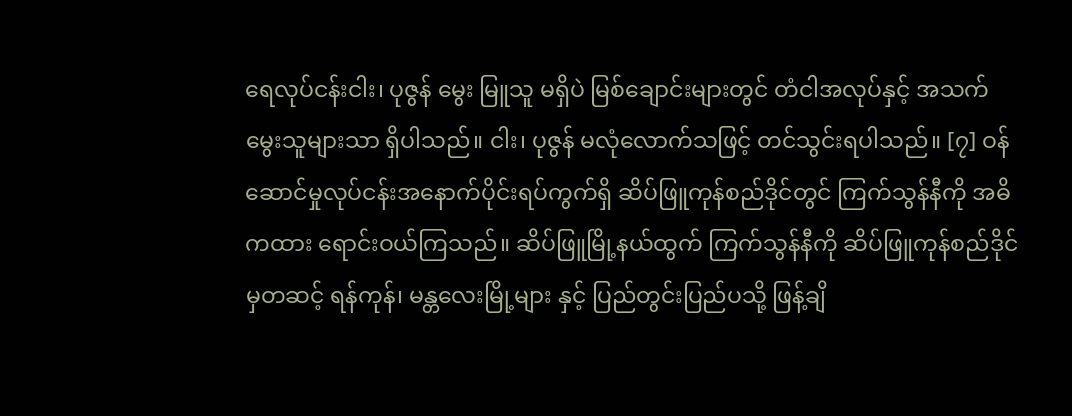ရေလုပ်ငန်းငါး၊ ပုဇွန် မွေး မြူသူ မရှိပဲ မြစ်ချောင်းများတွင် တံငါအလုပ်နှင့် အသက်မွေးသူများသာ ရှိပါသည်။ ငါး၊ ပုဇွန် မလုံလောက်သဖြင့် တင်သွင်းရပါသည်။ [၇] ဝန်ဆောင်မှုလုပ်ငန်းအနောက်ပိုင်းရပ်ကွက်ရှိ ဆိပ်ဖြူကုန်စည်ဒိုင်တွင် ကြက်သွန်နီကို အဓိကထား ရောင်းဝယ်ကြသည်။ ဆိပ်ဖြူမြို့နယ်ထွက် ကြက်သွန်နီကို ဆိပ်ဖြူကုန်စည်ဒိုင်မှတဆင့် ရန်ကုန်၊ မန္တလေးမြို့များ နှင့် ပြည်တွင်းပြည်ပသို့ ဖြန့်ချိ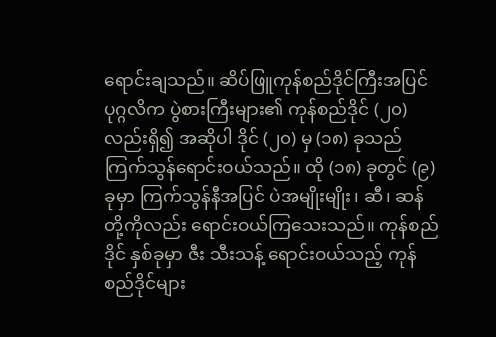ရောင်းချသည်။ ဆိပ်ဖြူကုန်စည်ဒိုင်ကြီးအပြင် ပုဂ္ဂလိက ပွဲစားကြီးများ၏ ကုန်စည်ဒိုင် (၂၀) လည်းရှိ၍ အဆိုပါ ဒိုင် (၂၀) မှ (၁၈) ခုသည် ကြက်သွန်ရောင်းဝယ်သည်။ ထို (၁၈) ခုတွင် (၉) ခုမှာ ကြက်သွန်နီအပြင် ပဲအမျိုးမျိုး၊ ဆီ၊ ဆန် တို့ကိုလည်း ရောင်းဝယ်ကြသေးသည်။ ကုန်စည်ဒိုင် နှစ်ခုမှာ ဇီး သီးသန့် ရောင်းဝယ်သည့် ကုန်စည်ဒိုင်များ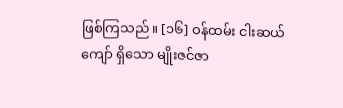ဖြစ်ကြသည်။ [၁၆] ဝန်ထမ်း ငါးဆယ်ကျော် ရှိသော မျိုးဇင်ဇာ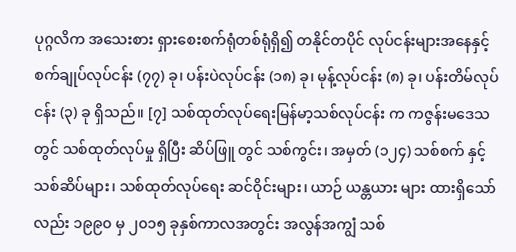ပုဂ္ဂလိက အသေးစား ရှားစေးစက်ရုံတစ်ရုံရှိ၍ တနိုင်တပိုင် လုပ်ငန်းများအနေနှင့် စက်ချုပ်လုပ်ငန်း (၇၇) ခု၊ ပန်းပဲလုပ်ငန်း (၁၈) ခု၊ မုန့်လုပ်ငန်း (၈) ခု၊ ပန်းတိမ်လုပ်ငန်း (၃) ခု ရှိသည်။ [၇] သစ်ထုတ်လုပ်ရေးမြန်မာ့သစ်လုပ်ငန်း က ကဇွန်းမဒေသတွင် သစ်ထုတ်လုပ်မှု ရှိပြီး ဆိပ်ဖြူ တွင် သစ်ကွင်း၊ အမှတ် (၁၂၄) သစ်စက် နှင့် သစ်ဆိပ်များ၊ သစ်ထုတ်လုပ်ရေး ဆင်ဝိုင်းများ၊ ယာဉ် ယန္တယား များ ထားရှိသော်လည်း ၁၉၉၀ မှ ၂၀၁၅ ခုနှစ်ကာလအတွင်း အလွန်အကျွံ သစ်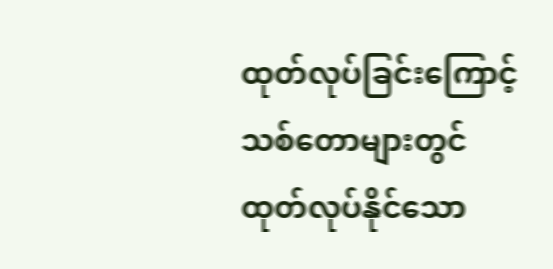ထုတ်လုပ်ခြင်းကြောင့် သစ်တောများတွင် ထုတ်လုပ်နိုင်သော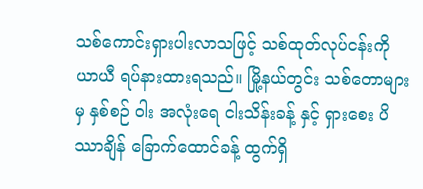သစ်ကောင်းရှားပါးလာသဖြင့် သစ်ထုတ်လုပ်ငန်းကို ယာယီ ရပ်နားထားရသည်။ မြို့နယ်တွင်း သစ်တောများမှ နှစ်စဉ် ဝါး အလုံးရေ ငါးသိန်းခန့် နှင့် ရှားစေး ပိဿာချိန် ခြောက်ထောင်ခန့် ထွက်ရှိ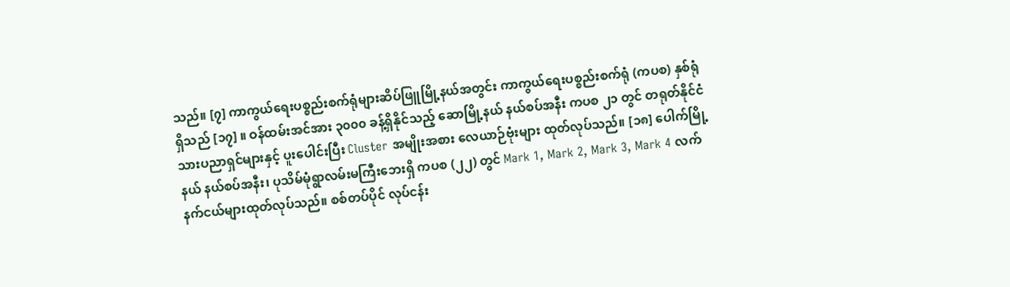သည်။ [၇] ကာကွယ်ရေးပစ္စည်းစက်ရုံများဆိပ်ဖြူမြို့နယ်အတွင်း ကာကွယ်ရေးပစ္စည်းစက်ရုံ (ကပစ) နှစ်ရုံရှိသည် [၁၇] ။ ဝန်ထမ်းအင်အား ၃၀၀၀ ခန့်ရှိနိုင်သည့် ဆောမြို့နယ် နယ်စပ်အနီး ကပစ ၂၁ တွင် တရုတ်နိုင်ငံသားပညာရှင်များနှင့် ပူးပေါင်းပြီး Cluster အမျိုးအစား လေယာဉ်ဗုံးများ ထုတ်လုပ်သည်။ [၁၈] ပေါက်မြို့နယ် နယ်စပ်အနီး၊ ပုသိမ်မုံရွာလမ်းမကြီးဘေးရှိ ကပစ (၂၂) တွင် Mark 1, Mark 2, Mark 3, Mark 4 လက်နက်ငယ်များထုတ်လုပ်သည်။ စစ်တပ်ပိုင် လုပ်ငန်း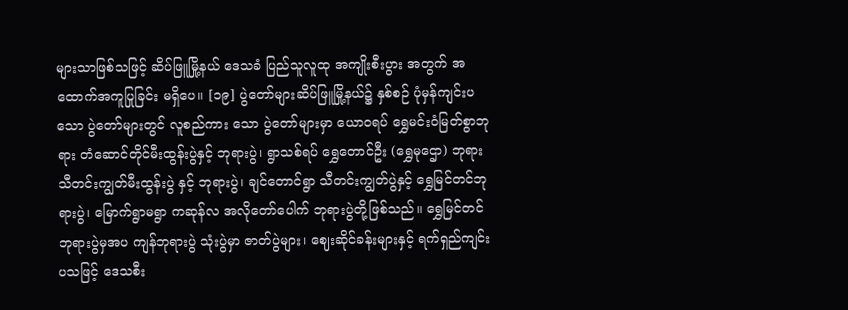များသာဖြစ်သဖြင့် ဆိပ်ဖြူမြို့နယ် ဒေသခံ ပြည်သူလူထု အကျိုးစီးပွား အတွက် အထောက်အကူပြုခြင်း မရှိပေ။ [၁၉] ပွဲတော်များဆိပ်ဖြူမြို့နယ်၌ နှစ်စဉ် ပုံမှန်ကျင်းပသော ပွဲတော်များတွင် လူစည်ကား သော ပွဲတော်များမှာ ယောဝရပ် ရွှေမင်းဝံမြတ်စွာဘုရား တံဆောင်တိုင်မီးထွန်းပွဲနှင့် ဘုရားပွဲ၊ ရွာသစ်ရပ် ရွှေတောင်ဦး (ရွှေမုဌော) ဘုရား သီတင်းကျွတ်မီးထွန်းပွဲ နှင့် ဘုရားပွဲ၊ ချင်တောင်ရွာ သီတင်းကျွတ်ပွဲနှင့် ရွှေမြင်တင်ဘုရားပွဲ၊ မြောက်ရွာမရွာ ကဆုန်လ အလိုတော်ပေါက် ဘုရားပွဲတို့ဖြစ်သည်။ ရွှေမြင်တင်ဘုရားပွဲမှအပ ကျန်ဘုရားပွဲ သုံးပွဲမှာ ဇာတ်ပွဲများ၊ ဈေးဆိုင်ခန်းများနှင့် ရက်ရှည်ကျင်းပသဖြင့် ဒေသစီး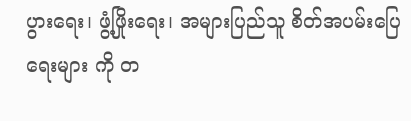ပွားရေး၊ ဖွံ့ဖြိုးရေး၊ အများပြည်သူ စိတ်အပမ်းပြေရေးများ ကို တ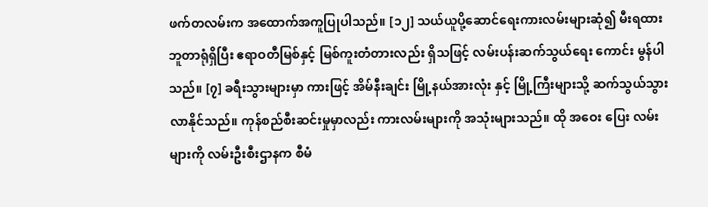ဖက်တလမ်းက အထောက်အကူပြုပါသည်။ [၁၂] သယ်ယူပို့ဆောင်ရေးကားလမ်းများဆုံ၍ မီးရထားဘူတာရုံရှိပြီး ဧရာဝတီမြစ်နှင့် မြစ်ကူးတံတားလည်း ရှိသဖြင့် လမ်းပန်းဆက်သွယ်ရေး ကောင်း မွန်ပါသည်။ [၇] ခရီးသွားများမှာ ကားဖြင့် အိမ်နီးချင်း မြို့နယ်အားလုံး နှင့် မြို့ကြီးများသို့ ဆက်သွယ်သွားလာနိုင်သည်။ ကုန်စည်စီးဆင်းမှုမှာလည်း ကားလမ်းများကို အသုံးများသည်။ ထို အဝေး ပြေး လမ်းများကို လမ်းဦးစီးဌာနက စီမံ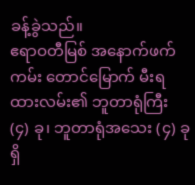ခန့်ခွဲသည်။
ဧရာဝတီမြစ် အနောက်ဖက်ကမ်း တောင်မြောက် မီးရထားလမ်း၏ ဘူတာရုံကြီး (၄) ခု၊ ဘူတာရုံအသေး (၄) ခု ရှိ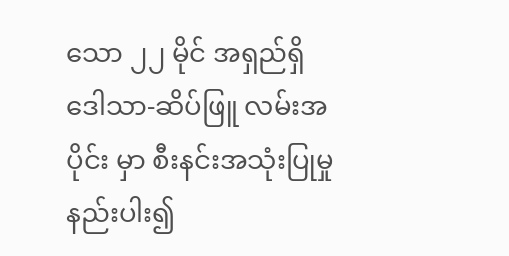သော ၂၂ မိုင် အရှည်ရှိ ဒေါသာ-ဆိပ်ဖြူ လမ်းအပိုင်း မှာ စီးနင်းအသုံးပြုမှုနည်းပါး၍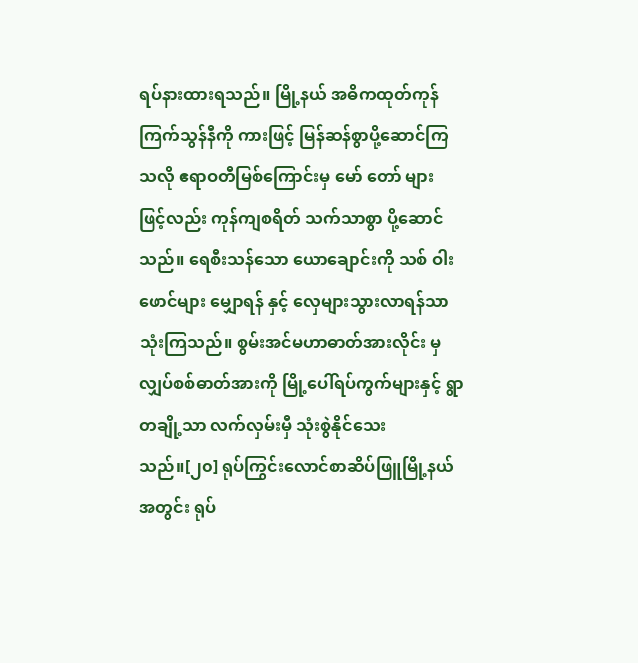ရပ်နားထားရသည်။ မြို့နယ် အဓိကထုတ်ကုန် ကြက်သွန်နီကို ကားဖြင့် မြန်ဆန်စွာပို့ဆောင်ကြသလို ဧရာဝတီမြစ်ကြောင်းမှ မော် တော် များ ဖြင့်လည်း ကုန်ကျစရိတ် သက်သာစွာ ပို့ဆောင်သည်။ ရေစီးသန်သော ယောချောင်းကို သစ် ဝါး ဖောင်များ မျှောရန် နှင့် လှေများသွားလာရန်သာ သုံးကြသည်။ စွမ်းအင်မဟာဓာတ်အားလိုင်း မှလျှပ်စစ်ဓာတ်အားကို မြို့ပေါ်ရပ်ကွက်များနှင့် ရွာတချို့သာ လက်လှမ်းမှီ သုံးစွဲနိုင်သေးသည်။[၂၀] ရုပ်ကြွင်းလောင်စာဆိပ်ဖြူမြို့နယ်အတွင်း ရုပ်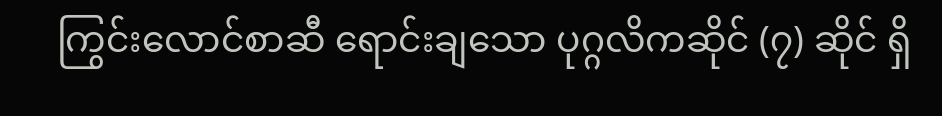ကြွင်းလောင်စာဆီ ရောင်းချသော ပုဂ္ဂလိကဆိုင် (၇) ဆိုင် ရှိ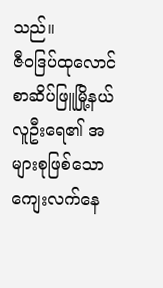သည်။
ဇီဝဒြပ်ထုလောင်စာဆိပ်ဖြူမြို့နယ်လူဦးရေ၏ အများစုဖြစ်သော ကျေးလက်နေ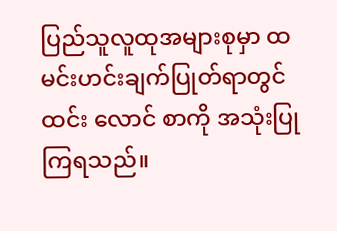ပြည်သူလူထုအများစုမှာ ထမင်းဟင်းချက်ပြုတ်ရာတွင် ထင်း လောင် စာကို အသုံးပြုကြရသည်။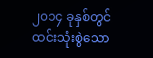၂၀၁၄ ခုနှစ်တွင် ထင်းသုံးစွဲသော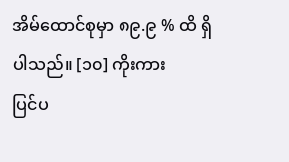အိမ်ထောင်စုမှာ ၈၉.၉ % ထိ ရှိပါသည်။ [၁၀] ကိုးကား
ပြင်ပ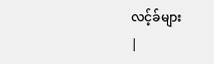လင့်ခ်များ
|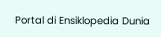Portal di Ensiklopedia Dunia